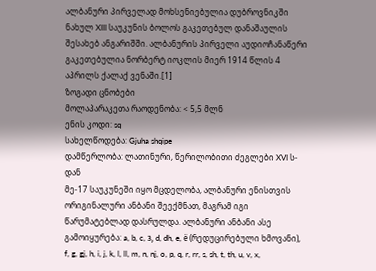ალბანური პირველად მოხსენიებულია დუბროვნიკში ნახულ XIII საუკუნის ბოლოს გაკეთებულ დანაშაულის შესახებ ანგარიშში. ალბანურის პირველი აუდიოჩანაწერი გაკეთებულია ნორბერტ იოკლის მიერ 1914 წლის 4 აპრილს ქალაქ ვენაში.[1]
ზოგადი ცნობები
მოლაპარაკეთა რაოდენობა: < 5,5 მლნ
ენის კოდი: sq
სახელწოდება: Gjuha shqipe
დამწერლობა: ლათინური, წერილობითი ძეგლები XVI ს-დან
მე-17 საუკუნეში იყო მცდელობა, ალბანური ენისთვის ორიგინალური ანბანი შეექმნათ, მაგრამ იგი წარუმატებლად დასრულდა. ალბანური ანბანი ასე გამოიყურება: a, b, c, з, d, dh, e, ё (რედუცირებული ხმოვანი), f, g, gj, h, i, j, k, l, ll, m, n, nj, o, p, q, r, rr, s, sh, t, th, u, v, x,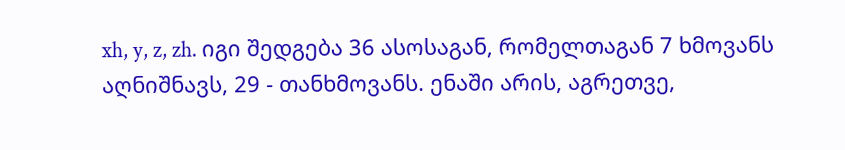xh, y, z, zh. იგი შედგება 36 ასოსაგან, რომელთაგან 7 ხმოვანს აღნიშნავს, 29 - თანხმოვანს. ენაში არის, აგრეთვე,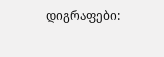დიგრაფები: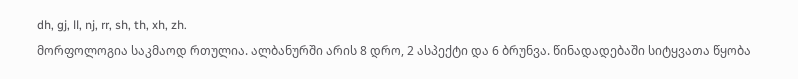dh, gj, ll, nj, rr, sh, th, xh, zh.
მორფოლოგია საკმაოდ რთულია. ალბანურში არის 8 დრო, 2 ასპექტი და 6 ბრუნვა. წინადადებაში სიტყვათა წყობა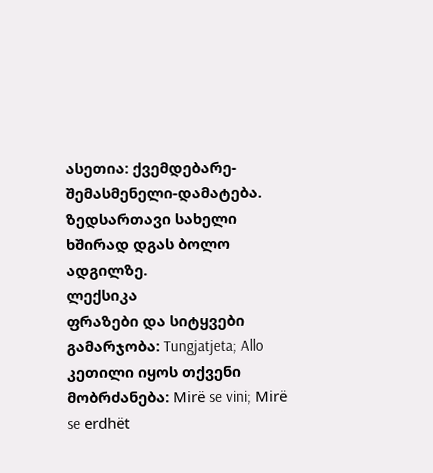ასეთია: ქვემდებარე-შემასმენელი-დამატება. ზედსართავი სახელი ხშირად დგას ბოლო ადგილზე.
ლექსიკა
ფრაზები და სიტყვები
გამარჯობა: Tungjatjeta; Allo
კეთილი იყოს თქვენი მობრძანება: Mirë se vini; Mirë se erdhët